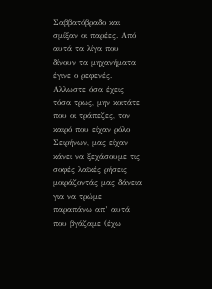Σαββατόβραδο και σμίξαν οι παρέες. Από αυτά τα λίγα που δίνουν τα μηχανήματα έγινε ο ρεφενές. Αλλωστε όσα έχεις τόσα τρως, μην κοιτάτε που οι τράπεζες, τον καιρό που είχαν ρόλο Σειρήνων, μας είχαν κάνει να ξεχάσουμε τις σοφές λαϊκές ρήσεις μοιράζοντάς μας δάνεια για να τρώμε παραπάνω απ’ αυτά που βγάζαμε (έχω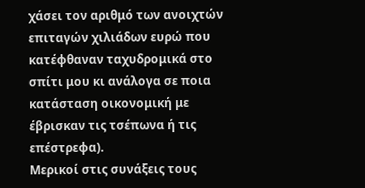χάσει τον αριθμό των ανοιχτών επιταγών χιλιάδων ευρώ που κατέφθαναν ταχυδρομικά στο σπίτι μου κι ανάλογα σε ποια κατάσταση οικονομική με έβρισκαν τις τσέπωνα ή τις επέστρεφα).
Μερικοί στις συνάξεις τους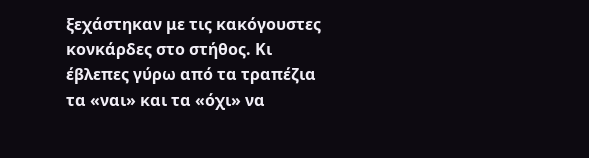ξεχάστηκαν με τις κακόγουστες κονκάρδες στο στήθος. Κι έβλεπες γύρω από τα τραπέζια τα «ναι» και τα «όχι» να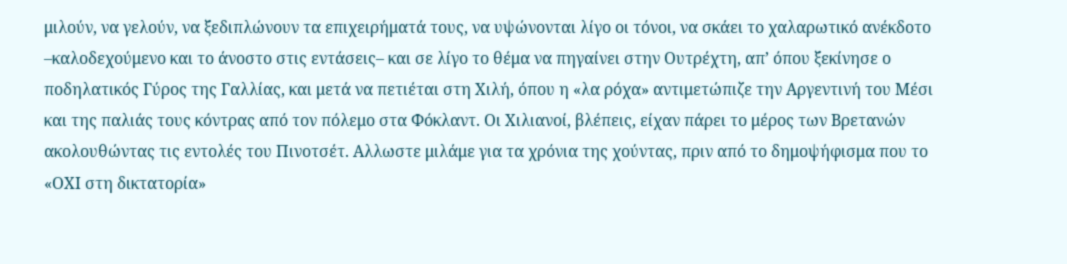μιλούν, να γελούν, να ξεδιπλώνουν τα επιχειρήματά τους, να υψώνονται λίγο οι τόνοι, να σκάει το χαλαρωτικό ανέκδοτο –καλοδεχούμενο και το άνοστο στις εντάσεις– και σε λίγο το θέμα να πηγαίνει στην Ουτρέχτη, απ’ όπου ξεκίνησε ο ποδηλατικός Γύρος της Γαλλίας, και μετά να πετιέται στη Χιλή, όπου η «λα ρόχα» αντιμετώπιζε την Αργεντινή του Μέσι και της παλιάς τους κόντρας από τον πόλεμο στα Φόκλαντ. Οι Χιλιανοί, βλέπεις, είχαν πάρει το μέρος των Βρετανών ακολουθώντας τις εντολές του Πινοτσέτ. Αλλωστε μιλάμε για τα χρόνια της χούντας, πριν από το δημοψήφισμα που το «ΟΧΙ στη δικτατορία»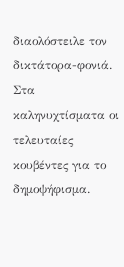διαολόστειλε τον δικτάτορα-φονιά.
Στα καληνυχτίσματα οι τελευταίες κουβέντες για το δημοψήφισμα.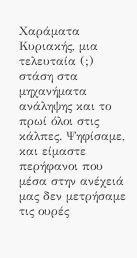Χαράματα Κυριακής, μια τελευταία (;) στάση στα μηχανήματα ανάληψης και το πρωί όλοι στις κάλπες. Ψηφίσαμε, και είμαστε περήφανοι που μέσα στην ανέχειά μας δεν μετρήσαμε τις ουρές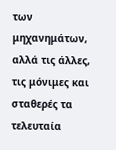των μηχανημάτων, αλλά τις άλλες, τις μόνιμες και σταθερές τα τελευταία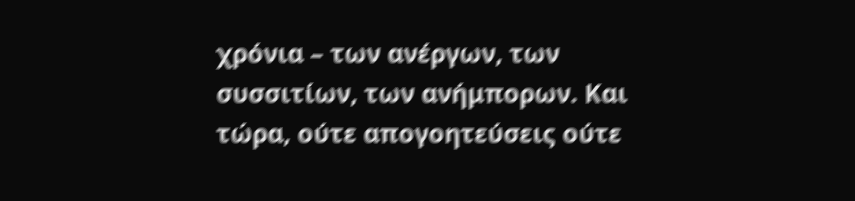χρόνια – των ανέργων, των συσσιτίων, των ανήμπορων. Και τώρα, ούτε απογοητεύσεις ούτε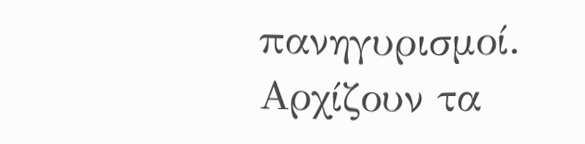πανηγυρισμοί. Αρχίζουν τα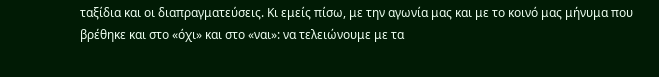ταξίδια και οι διαπραγματεύσεις. Κι εμείς πίσω, με την αγωνία μας και με το κοινό μας μήνυμα που βρέθηκε και στο «όχι» και στο «ναι»: να τελειώνουμε με τα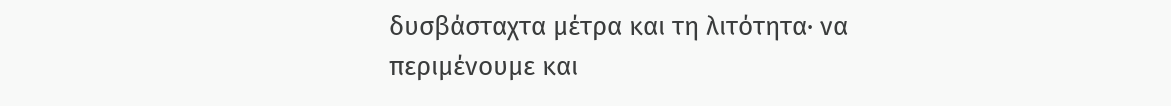δυσβάσταχτα μέτρα και τη λιτότητα· να περιμένουμε και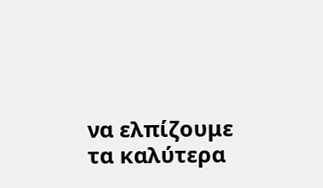να ελπίζουμε τα καλύτερα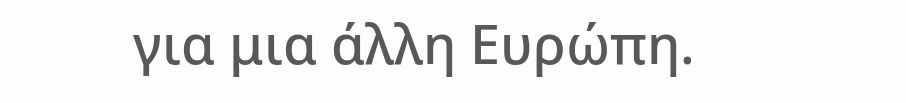για μια άλλη Ευρώπη.